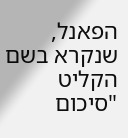הפאנל, שנקרא בשם הקליט "סיכום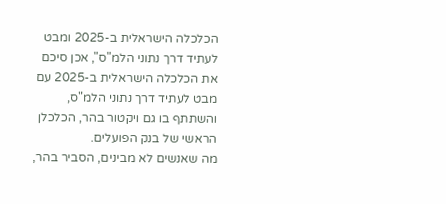הכלכלה הישראלית ב-2025 ומבט לעתיד דרך נתוני הלמ"ס", אכן סיכם את הכלכלה הישראלית ב-2025 עם מבט לעתיד דרך נתוני הלמ"ס, והשתתף בו גם ויקטור בהר, הכלכלן הראשי של בנק הפועלים.
מה שאנשים לא מבינים, הסביר בהר,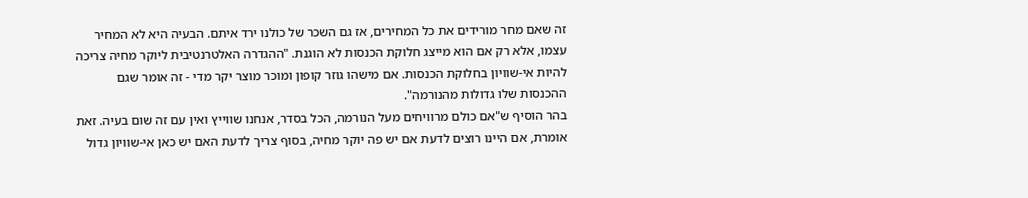זה שאם מחר מורידים את כל המחירים, אז גם השכר של כולנו ירד איתם. הבעיה היא לא המחיר עצמו, אלא רק אם הוא מייצג חלוקת הכנסות לא הוגנת. "ההגדרה האלטרנטיבית ליוקר מחיה צריכה להיות אי-שוויון בחלוקת הכנסות. אם מישהו גוזר קופון ומוכר מוצר יקר מדי - זה אומר שגם ההכנסות שלו גדולות מהנורמה".
בהר הוסיף ש"אם כולם מרוויחים מעל הנורמה, הכל בסדר, אנחנו שווייץ ואין עם זה שום בעיה. זאת אומרת, אם היינו רוצים לדעת אם יש פה יוקר מחיה, בסוף צריך לדעת האם יש כאן אי-שוויון גדול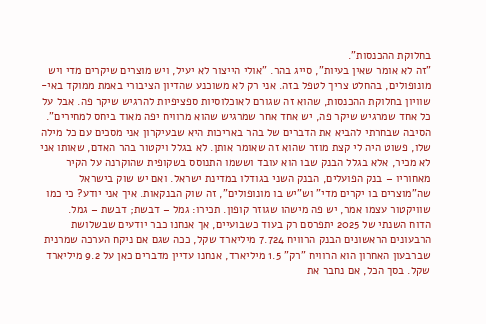בחלוקת ההכנסות".
"זה לא אומר שאין בעיות", סייג בהר. "אולי הייצור לא יעיל, ויש מוצרים שיקרים מדי ויש מונופולים, בהחלט צריך לטפל בזה. אני רק לא משוכנע שהדיון הציבורי באמת ממוקד באי-שוויון בחלוקת ההכנסות, שהוא זה שגורם לאוכלוסיות ספציפיות להרגיש שיקר פה. אבל על כל אחד שמרגיש שיקר פה, יש אחד אחר שמרגיש שהוא מרוויח יפה מאוד ביחס למחירים".
הסיבה שבחרתי להביא את הדברים של בהר באריכות היא שבעיקרון אני מסכים עם כל מילה שלו, פשוט היה לי קצת מוזר שהוא זה שאומר אותן. לא בגלל ויקטור בהר האדם, שאותו אני לא מכיר, אלא בגלל הבנק שבו הוא עובד וששמו התנוסס בשקופית שהוקרנה על הקיר מאחוריו – בנק הפועלים, הבנק השני בגודלו במדינת ישראל. ואם יש שוק בישראל שה"מוצרים בו יקרים מדי" וש"יש בו מונופולים", זה שוק הבנקאות. איך אני יודע? כי כמו שוויקטור עצמו אמר, יש פה מישהו שגוזר קופון. תכירו: גמל – דבשת; דבשת – גמל.
הדוח השנתי של 2025 יתפרסם רק בעוד כשבועיים, אך אנחנו כבר יודעים שבשלושת הרבעונים הראשונים הבנק הרוויח 7.724 מיליארד שקל, ככה שגם אם ניקח הערכה שמרנית שברבעון האחרון הוא הרוויח "רק" 1.5 מיליארד, אנחנו עדיין מדברים כאן על 9.2 מיליארד שקל. בסך הכל, אם נחבר את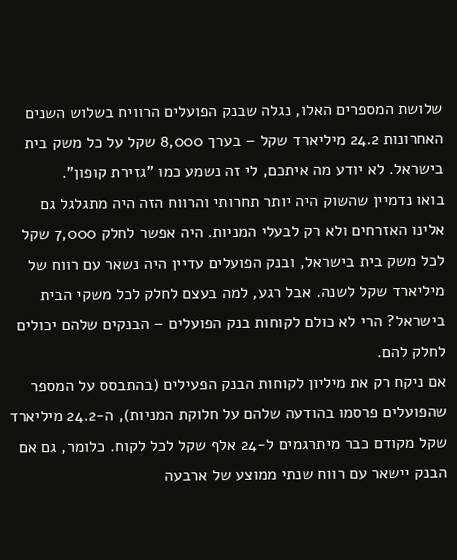שלושת המספרים האלו, נגלה שבנק הפועלים הרוויח בשלוש השנים האחרונות 24.2 מיליארד שקל – בערך 8,000 שקל על כל משק בית בישראל. לא יודע מה איתכם, לי זה נשמע כמו "גזירת קופון".
בואו נדמיין שהשוק היה יותר תחרותי והרווח הזה היה מתגלגל גם אלינו האזרחים ולא רק לבעלי המניות. היה אפשר לחלק 7,000 שקל לכל משק בית בישראל, ובנק הפועלים עדיין היה נשאר עם רווח של מיליארד שקל לשנה. אבל רגע, למה בעצם לחלק לכל משקי הבית בישראל? הרי לא כולם לקוחות בנק הפועלים – הבנקים שלהם יכולים לחלק להם.
אם ניקח רק את מיליון לקוחות הבנק הפעילים (בהתבסס על המספר שהפועלים פרסמו בהודעה שלהם על חלוקת המניות), ה-24.2 מיליארד שקל מקודם כבר מיתרגמים ל-24 אלף שקל לכל לקוח. כלומר, גם אם הבנק יישאר עם רווח שנתי ממוצע של ארבעה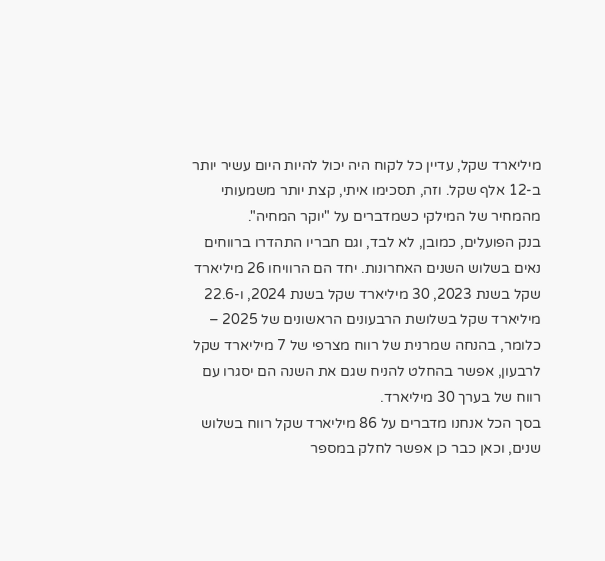מיליארד שקל, עדיין כל לקוח היה יכול להיות היום עשיר יותר ב-12 אלף שקל. וזה, תסכימו איתי, קצת יותר משמעותי מהמחיר של המילקי כשמדברים על "יוקר המחיה".
בנק הפועלים, כמובן, לא לבד, וגם חבריו התהדרו ברווחים נאים בשלוש השנים האחרונות. יחד הם הרוויחו 26 מיליארד שקל בשנת 2023, 30 מיליארד שקל בשנת 2024, ו-22.6 מיליארד שקל בשלושת הרבעונים הראשונים של 2025 – כלומר, בהנחה שמרנית של רווח מצרפי של 7 מיליארד שקל לרבעון, אפשר בהחלט להניח שגם את השנה הם יסגרו עם רווח של בערך 30 מיליארד.
בסך הכל אנחנו מדברים על 86 מיליארד שקל רווח בשלוש שנים, וכאן כבר כן אפשר לחלק במספר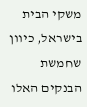משקי הבית בישראל, כיוון שחמשת הבנקים האלו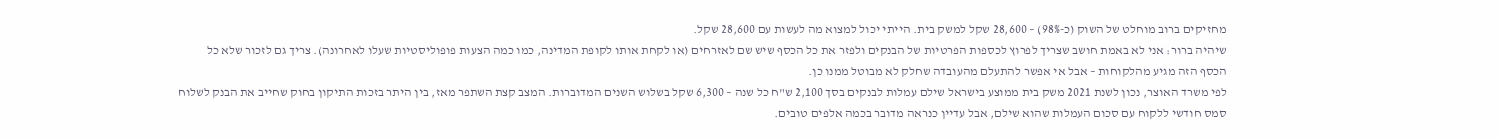מחזיקים ברוב מוחלט של השוק (כ-98%) – 28,600 שקל למשק בית. הייתי יכול למצוא מה לעשות עם 28,600 שקל.
שיהיה ברור: אני לא באמת חושב שצריך לפרוץ לכספות הפרטיות של הבנקים ולפזר את כל הכסף שיש שם לאזרחים (או לקחת אותו לקופת המדינה, כמו כמה הצעות פופוליסטיות שעלו לאחרונה). צריך גם לזכור שלא כל הכסף הזה מגיע מהלקוחות – אבל אי אפשר להתעלם מהעובדה שחלק לא מבוטל ממנו כן.
לפי משרד האוצר, נכון לשנת 2021 משק בית ממוצע בישראל שילם עמלות לבנקים בסך 2,100 ש"ח כל שנה – 6,300 שקל בשלוש השנים המדוברות. המצב קצת השתפר מאז, בין היתר בזכות התיקון בחוק שחייב את הבנק לשלוח סמס חודשי ללקוח עם סכום העמלות שהוא שילם, אבל עדיין כנראה מדובר בכמה אלפים טובים.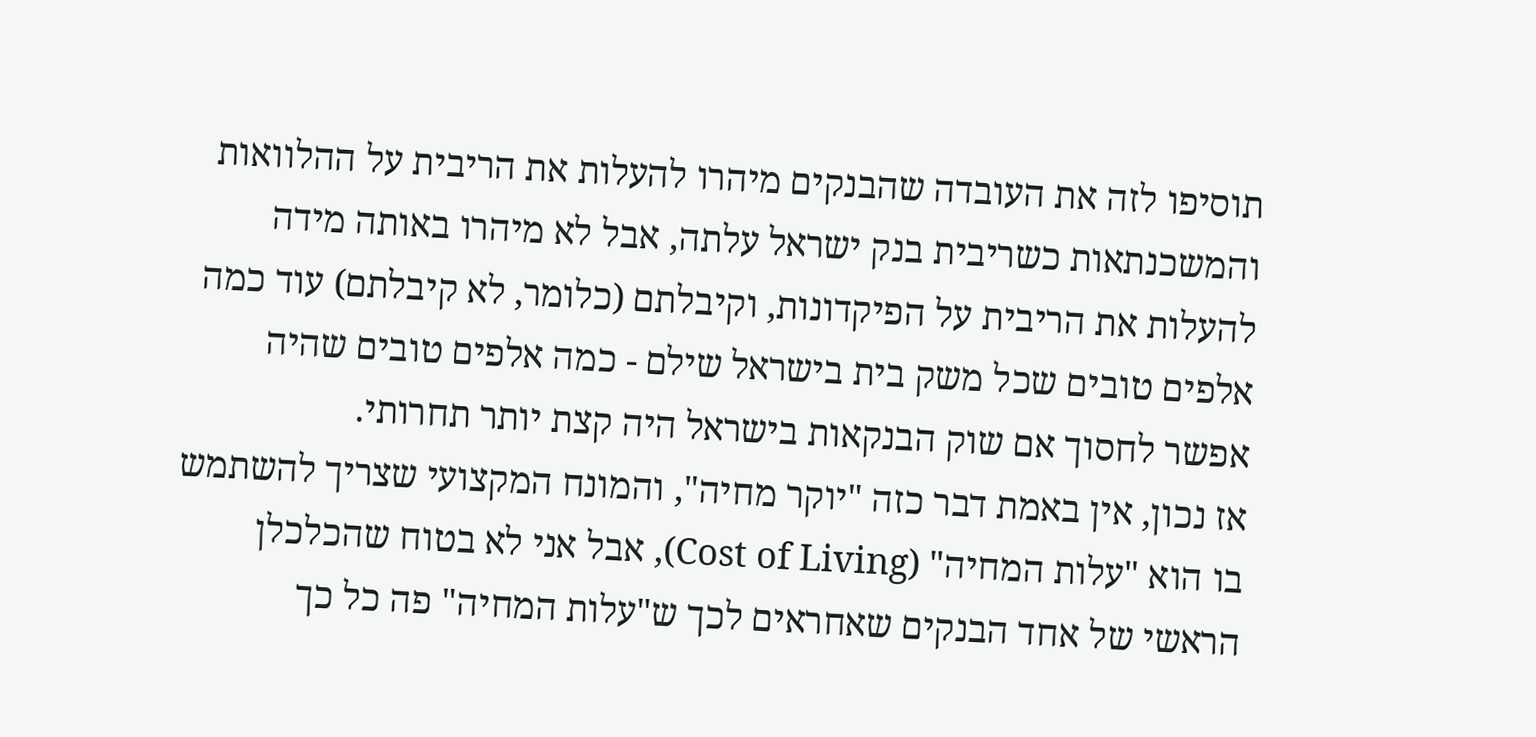תוסיפו לזה את העובדה שהבנקים מיהרו להעלות את הריבית על ההלוואות והמשכנתאות כשריבית בנק ישראל עלתה, אבל לא מיהרו באותה מידה להעלות את הריבית על הפיקדונות, וקיבלתם (כלומר, לא קיבלתם) עוד כמה אלפים טובים שכל משק בית בישראל שילם - כמה אלפים טובים שהיה אפשר לחסוך אם שוק הבנקאות בישראל היה קצת יותר תחרותי.
אז נכון, אין באמת דבר כזה "יוקר מחיה", והמונח המקצועי שצריך להשתמש בו הוא "עלות המחיה" (Cost of Living), אבל אני לא בטוח שהכלכלן הראשי של אחד הבנקים שאחראים לכך ש"עלות המחיה" פה כל כך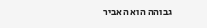גבוהה הוא האביר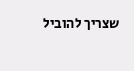שצריך להוביל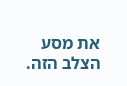את מסע הצלב הזה.